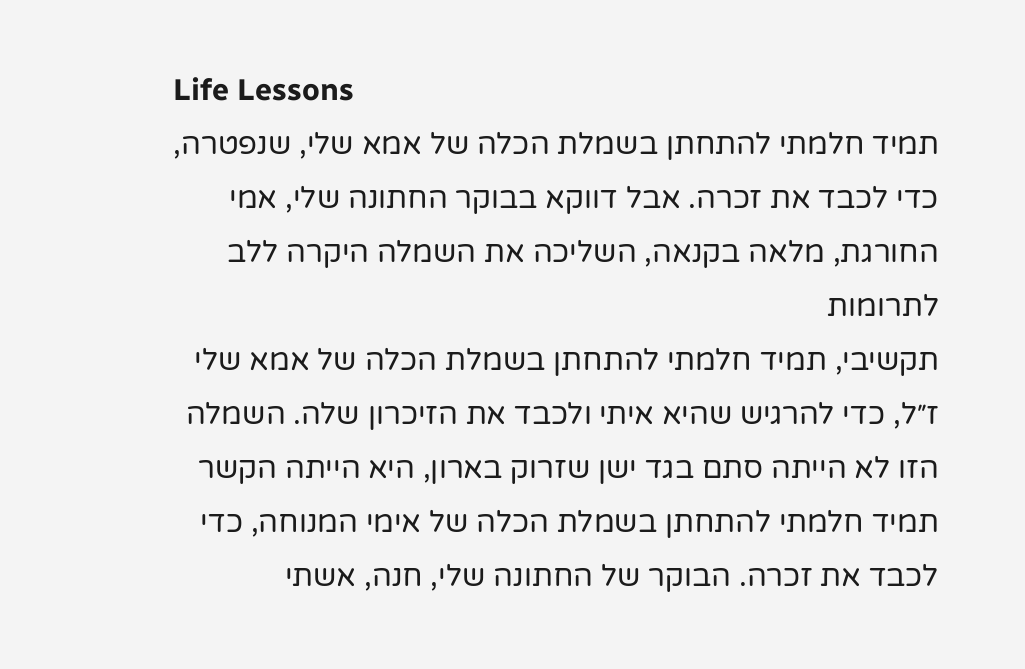Life Lessons
תמיד חלמתי להתחתן בשמלת הכלה של אמא שלי, שנפטרה, כדי לכבד את זכרה. אבל דווקא בבוקר החתונה שלי, אמי החורגת, מלאה בקנאה, השליכה את השמלה היקרה ללב לתרומות
תקשיבי, תמיד חלמתי להתחתן בשמלת הכלה של אמא שלי ז״ל, כדי להרגיש שהיא איתי ולכבד את הזיכרון שלה. השמלה הזו לא הייתה סתם בגד ישן שזרוק בארון, היא הייתה הקשר
תמיד חלמתי להתחתן בשמלת הכלה של אימי המנוחה, כדי לכבד את זכרה. הבוקר של החתונה שלי, חנה, אשתי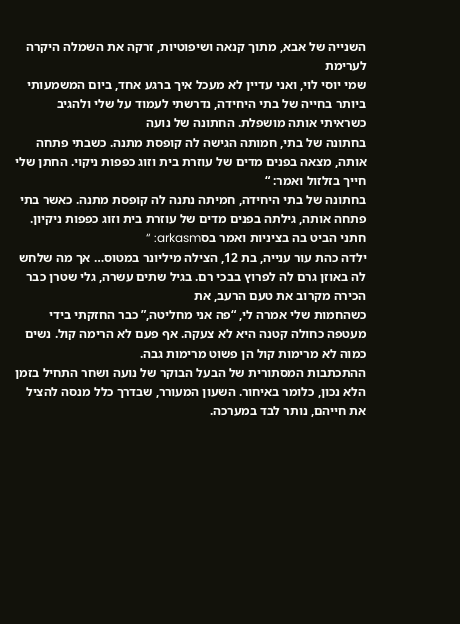השנייה של אבא, מתוך קנאה ושיפוטיות, זרקה את השמלה היקרה לערימת
שמי יוסי לוי, ואני עדיין לא מעכל איך ברגע אחד, ביום המשמעותי ביותר בחייה של בתי היחידה, נדרשתי לעמוד על שלי ולהגיב כשראיתי אותה מושפלת. החתונה של נועה
בחתונה של בתי, חמותה הגישה לה קופסת מתנה. כשבתי פתחה אותה, מצאה בפנים מדים של עוזרת בית וזוג כפפות ניקוי. החתן שלי חייך בזלזול ואמר: “
בחתונה של בתי היחידה, חמיתה נתנה לה קופסת מתנה. כאשר בתי פתחה אותה, גילתה בפנים מדים של עוזרת בית וזוג כפפות ניקיון. חתני הביט בה בציניות ואמר בסarkasm: “
ילדה כהת עור ענייה, בת 12, הצילה מיליונר במטוס… אך מה שלחש לה באוזן גרם לה לפרוץ בבכי רם. בגיל שתים עשרה, גלי שטרן כבר הכירה מקרוב את טעם הרעב, את
כשהחמות שלי אמרה לי, “פה אני מחליטה,” כבר החזקתי בידי מעטפה כחולה קטנה היא לא צעקה. אף פעם לא הרימה קול. נשים כמוה לא מרימות קול הן פשוט מרימות גבה.
ההתכתבות המסתורית של הבעל הבוקר של נועה ושחר התחיל בזמן הלא נכון, כלומר באיחור. השעון המעורר, שבדרך כלל מנסה להציל את חייהם, נותר לבד במערכה.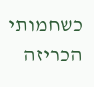כשחמותי הכריזה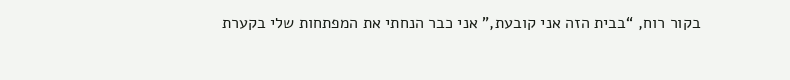בקור רוח, “בבית הזה אני קובעת,” אני כבר הנחתי את המפתחות שלי בקערת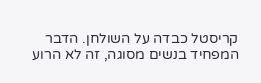קריסטל כבדה על השולחן. הדבר המפחיד בנשים מסוגה, זה לא הרוע